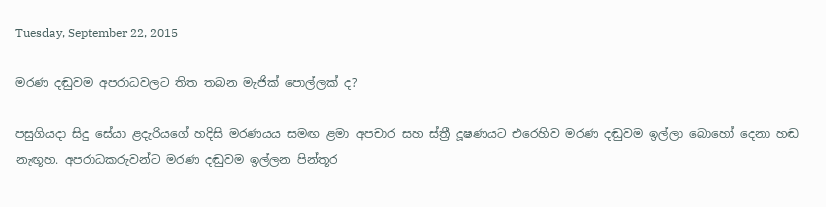Tuesday, September 22, 2015

මරණ දඬුවම අපරාධවලට තිත තබන මැජික් පොල්ලක් ද?

පසුගියදා සිදු සේයා ළදැරියගේ හදිසි මරණයය සමඟ ළමා අපචාර සහ ස්ත්‍රී දූෂණයට එරෙහිව මරණ දඬුවම ඉල්ලා බොහෝ දෙනා හඬ නැඟූහ. අපරාධකරුවන්ට මරණ දඬුවම ඉල්ලන පින්තූර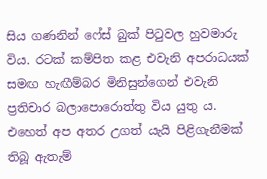සිය ගණනින් ෆේස් බුක් පිටුවල හුවමාරු විය. රටක් කම්පිත කළ එවැනි අපරාධයක් සමඟ හැඟීම්බර මිනිසුන්ගෙන් එවැනි ප්‍රතිචාර බලාපොරොත්තු විය යුතු ය. එහෙත් අප අතර උගත් යැයි පිළිගැනීමක් තිබූ ඇතැම්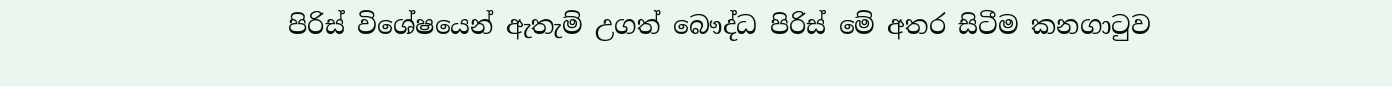පිරිස් විශේෂයෙන් ඇතැම් උගත් බෞද්ධ පිරිස් මේ අතර සිටීම කනගාටුව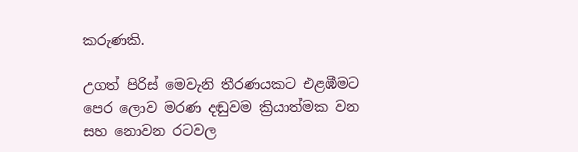කරුණකි.

උගත් පිරිස් මෙවැනි තීරණයකට එළඹීමට පෙර ලොව මරණ දඬුවම ක්‍රියාත්මක වන සහ නොවන රටවල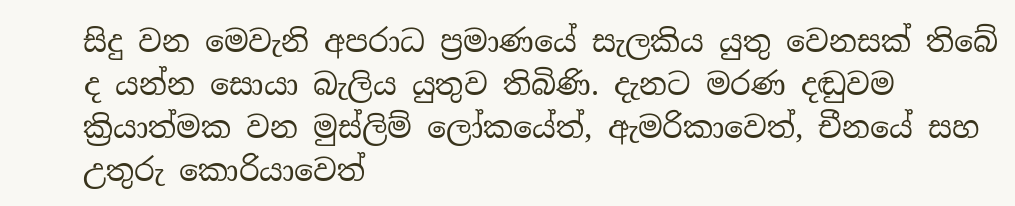සිදු වන මෙවැනි අපරාධ ප්‍රමාණයේ සැලකිය යුතු වෙනසක් තිබේ ද යන්න සොයා බැලිය යුතුව තිබිණි. දැනට මරණ දඬුවම ක්‍රියාත්මක වන මුස්ලිම් ලෝකයේත්, ඇමරිකාවෙත්, චීනයේ සහ උතුරු කොරියාවෙත්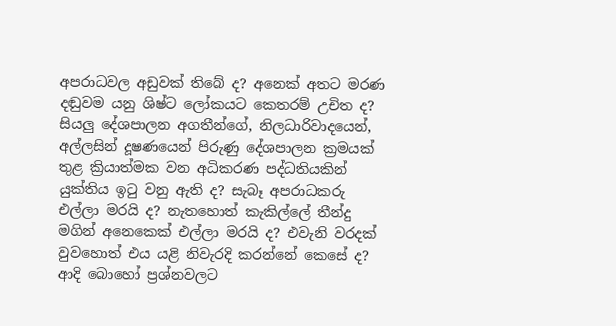අපරාධවල අඩුවක් තිබේ ද? අනෙක් අතට මරණ දඬුවම යනු ශිෂ්ට ලෝකයට කෙතරම් උචිත ද? සියලු දේශපාලන අගතීන්ගේ, නිලධාරිවාදයෙන්, අල්ලසින් දූෂණයෙන් පිරුණු දේශපාලන ක්‍රමයක් තුළ ක්‍රියාත්මක වන අධිකරණ පද්ධතියකින් යුක්තිය ඉටු වනු ඇති ද? සැබෑ අපරාධකරු එල්ලා මරයි ද? නැතහොත් කැකිල්ලේ තීන්දු මගින් අනෙකෙක් එල්ලා මරයි ද? එවැනි වරදක් වුවහොත් එය යළි නිවැරදි කරන්නේ කෙසේ ද? ආදි බොහෝ ප්‍රශ්නවලට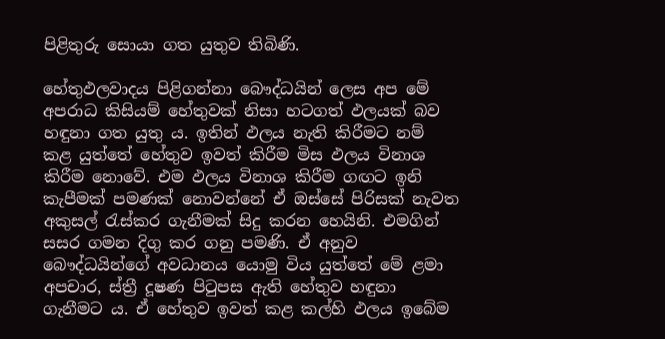පිළිතුරු සොයා ගත යුතුව තිබිණි.

හේතුඵලවාදය පිළිගන්නා බෞද්ධයින් ලෙස අප මේ අපරාධ කිසියම් හේතුවක් නිසා හටගත් ඵලයක් ‍බව හඳුනා ගත යුතු ය. ඉතින් ඵලය නැති කිරීමට නම් කළ යුත්තේ හේතුව ඉවත් කිරීම මිස ඵලය විනාශ කිරීම නොවේ. එම ඵලය විනාශ කිරීම ගඟට ඉනි කැපීමක් පමණක් නොවන්නේ ඒ ඔස්සේ පිරිසක් නැවත අකුසල් රැස්කර ගැනීමක් සිදු කරන හෙයිනි. එමගින් සසර ගමන දිගු කර ගනු පමණි. ඒ අනුව බෞද්ධයින්ගේ අවධානය යොමු විය යුත්තේ මේ ළමා අපචාර, ස්ත්‍රී දූෂණ පිටුපස ඇති හේතුව හඳුනා ගැනීමට ය. ඒ හේතුව ඉවත් කළ කල්හි ඵලය ඉබේම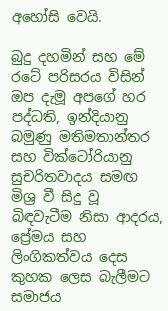අහෝසි වෙයි.

බුදු දහමින් සහ මේ රටේ පරිසරය විසින් ඔප දැමූ අපගේ හර පද්ධති, ඉන්දියානු බමුණු මතිමතාන්තර සහ වික්ටෝරියානු සුචරිතවාදය සමඟ මිශ්‍ර වී සිදු වූ බිඳවැටීම නිසා ආදරය, ප්‍රේමය සහ ලිංගිකත්වය දෙස කුහක ලෙස බැලීමට සමාජය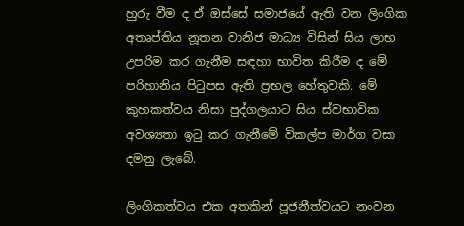හුරු වීම ද ඒ ඔස්සේ සමාජයේ ඇති වන ලිංගික අතෘප්තිය නූතන වානිජ මාධ්‍ය විසින් සිය ලාභ උපරිම කර ගැනීම සඳහා භාවිත කිරීම ද මේ පරිහානිය පිටුපස ඇති ප්‍රභල හේතුවකි. මේ කුහකත්වය නිසා පුද්ගලයාට සිය ස්වභාවික අවශ්‍යතා ඉටු කර ගැනීමේ විකල්ප මාර්ග වසා දමනු ලැබේ.

ලිංගිකත්වය එක අතකින් පූජනීත්වයට නංවන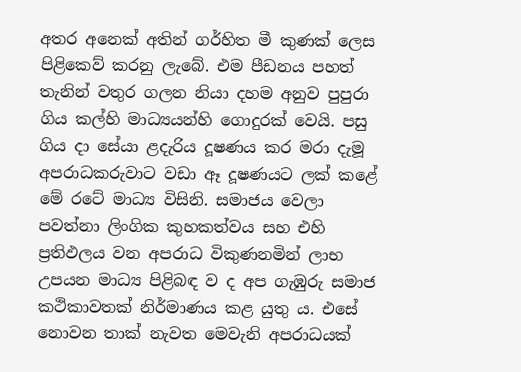අතර අනෙක් අතින් ගර්හිත මී කුණක් ලෙස පිළිකෙව් කරනු ලැබේ. එම පීඩනය පහත් තැනින් වතුර ගලන නියා දහම අනුව පුපුරා ගිය කල්හි මාධ්‍යයන්හි ගොදුරක් වෙයි. පසු ගිය දා සේයා ළදැරිය දූෂණය කර මරා දැමූ අපරාධකරුවාට වඩා ඈ දූෂණයට ලක් කළේ මේ රටේ මාධ්‍ය විසිනි. සමාජය වෙලා පවත්නා ලිංගික කුහකත්වය සහ එහි ප්‍රතිඵලය වන අපරාධ විකුණනමින් ලාභ උපයන මාධ්‍ය පිළිබඳ ව ද අප ගැඹුරු සමාජ කථිකාවතක් නිර්මාණය කළ යුතු ය. එසේ නොවන තාක් නැවත මෙවැනි අපරාධයක්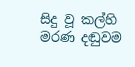සිදු වූ කල්හි මරණ දඬුවම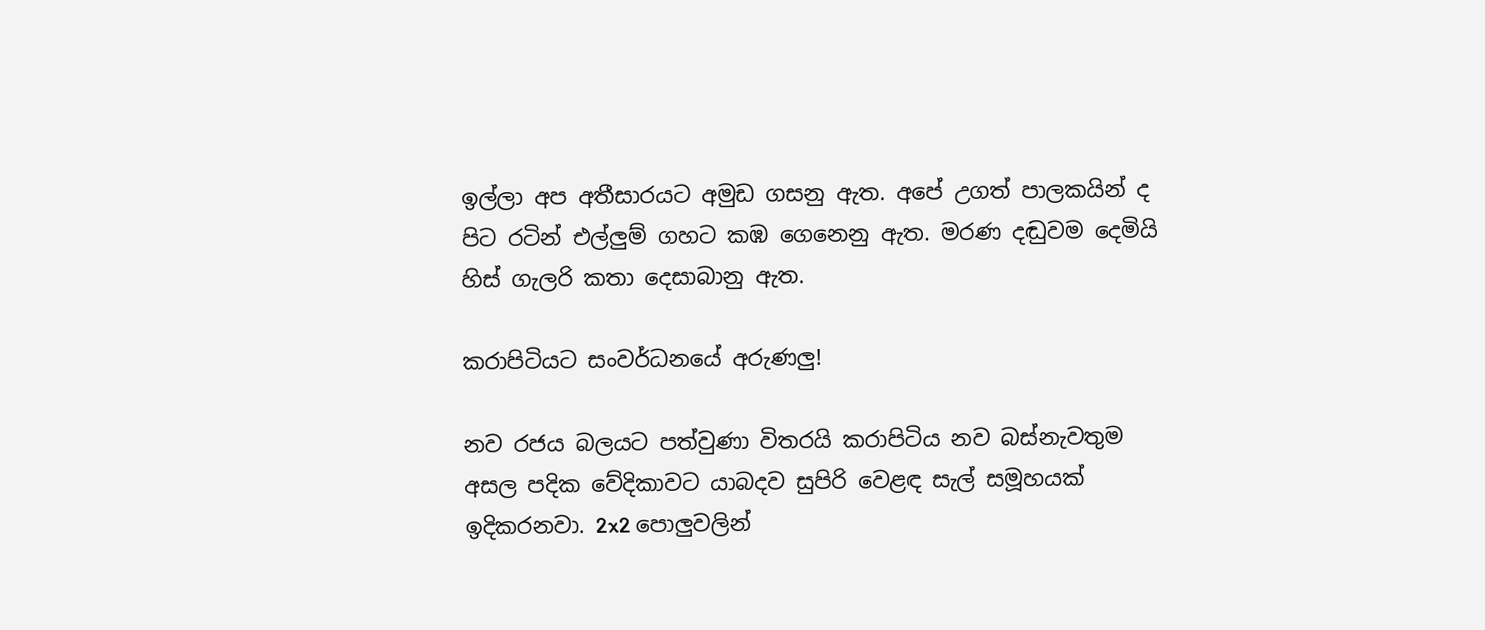ඉල්ලා අප අතීසාරයට අමුඩ ගසනු ඇත. අපේ උගත් පාලකයින් ද පිට රටින් එල්ලුම් ගහට කඹ ගෙනෙනු ඇත. මරණ දඬුවම දෙමියි හිස් ගැලරි කතා දෙසාබානු ඇත.

කරාපිටියට සංවර්ධනයේ අරුණලු!

නව රජය බලයට පත්වුණා විතරයි කරාපිටිය නව බස්නැවතුම අසල පදික වේදිකාවට යාබදව සුපිරි වෙළඳ සැල් සමූහයක් ඉදිකරනවා. 2x2 පොලුවලින්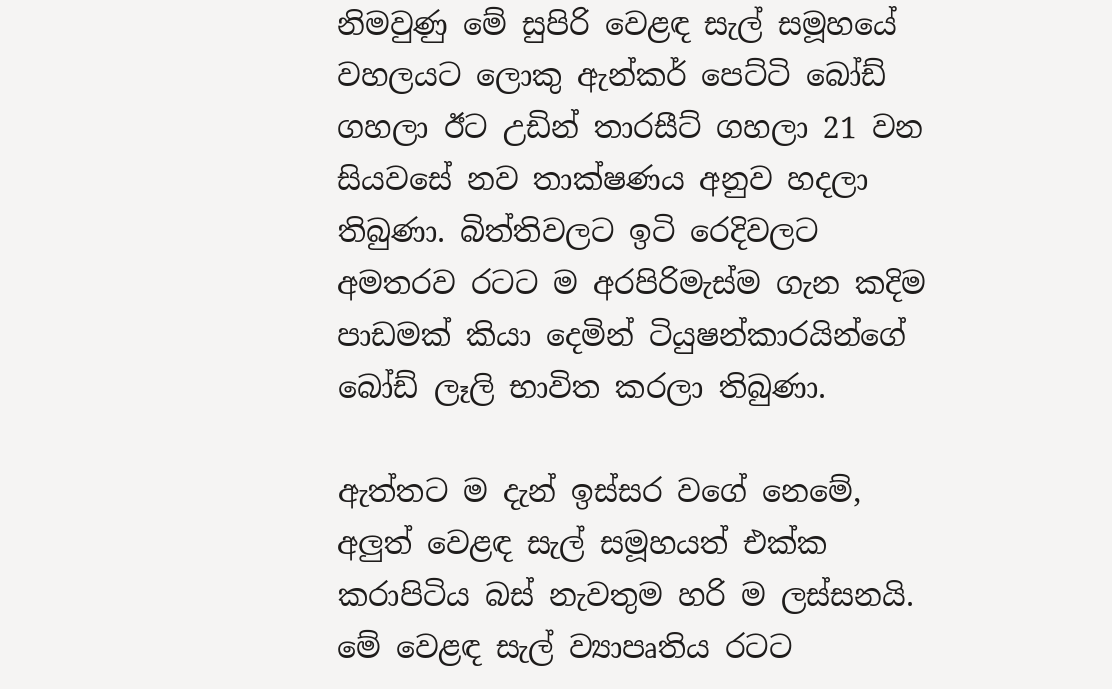නිමවුණු මේ සුපිරි වෙළඳ සැල් සමූහයේ වහලයට ලොකු ඇන්කර් පෙට්ටි බෝඩ් ගහලා ඊට උඩින් තාරසීට් ගහලා 21 වන සියවසේ නව තාක්ෂණය අනුව හදලා තිබුණා. බිත්තිවලට ඉටි රෙදිවලට අමතරව රටට ම අරපිරිමැස්ම ගැන කදිම පාඩමක් කියා දෙමින් ටියුෂන්කාරයින්ගේ බෝඩ් ලෑලි භාවිත කරලා තිබුණා.

ඇත්තට ම දැන් ඉස්සර වගේ නෙමේ, අලුත් වෙළඳ සැල් සමූහයත් එක්ක කරාපිටිය බස් නැවතුම හරි ම ලස්සනයි. මේ වෙළඳ සැල් ව්‍යාපෘතිය රටට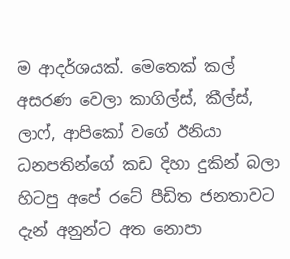ම ආදර්ශයක්. මෙතෙක් කල් අසරණ වෙලා කාගිල්ස්, කීල්ස්, ලාෆ්, ආපිකෝ වගේ ඊනියා ධනපතින්ගේ කඩ දිහා දුකින් බලා හිටපු අපේ රටේ පීඩිත ජනතාවට දැන් අනුන්ට අත නොපා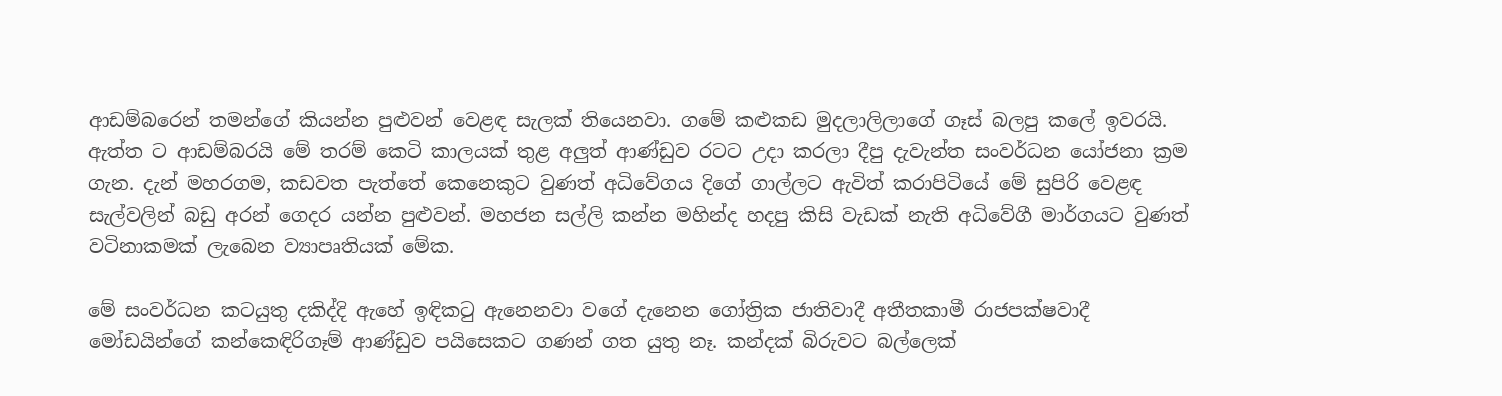ආඩම්බරෙන් තමන්ගේ කියන්න පුළුවන් වෙළඳ සැලක් තියෙනවා. ගමේ කළුකඩ මුදලාලිලාගේ ගෑස් බලපු කලේ ඉවරයි.
ඇත්ත ට ආඩම්බරයි මේ තරම් කෙටි කාලයක් තුළ අලුත් ආණ්ඩුව රටට උදා කරලා දීපු දැවැන්ත සංවර්ධන යෝජනා ක්‍රම ගැන. දැන් මහරගම, කඩවත පැත්තේ කෙනෙකුට වුණත් අධිවේගය දිගේ ගාල්ලට ඇවිත් කරාපිටියේ මේ සුපිරි වෙළඳ සැල්වලින් බඩු අරන් ගෙදර යන්න පුළුවන්. මහජන සල්ලි කන්න මහින්ද හදපු කිසි වැඩක් නැති අධිවේගී මාර්ගයට වුණත් වටිනාකමක් ලැබෙන ව්‍යාපෘතියක් මේක.

මේ සංවර්ධන කටයුතු දකිද්දි ඇහේ ඉඳිකටු ඇනෙනවා වගේ දැනෙන ගෝත්‍රික ජාතිවාදී අතීතකාමී රාජපක්ෂවාදී මෝඩයින්ගේ කන්කෙඳිරිගෑම් ආණ්ඩුව පයිසෙකට ගණන් ගත යුතු නෑ. කන්දක් බිරුවට බල්ලෙක්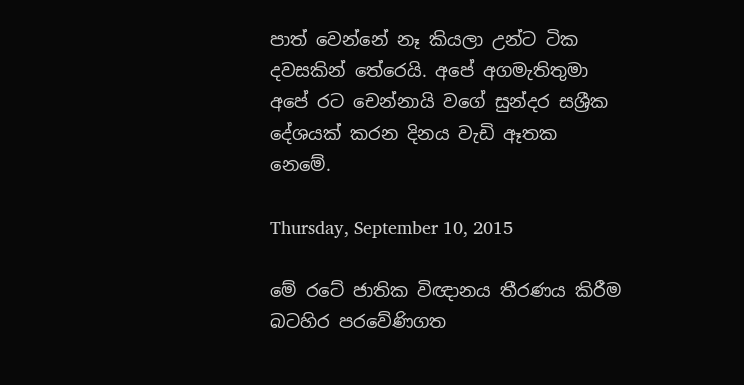පාත් වෙන්නේ නෑ කියලා උන්ට ටික දවසකින් තේරෙයි. අපේ අගමැතිතුමා අපේ රට චෙන්නායි වගේ සුන්දර සශ්‍රීක දේශයක් කරන දිනය වැඩි ඈතක නෙමේ.

Thursday, September 10, 2015

මේ රටේ ජාතික විඥානය තීරණය කිරීම බටහිර පරවේණිගත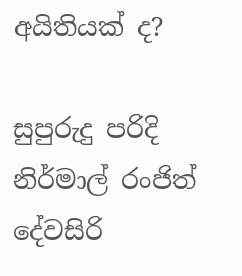අයිතියක් ද?

සුපුරුදු පරිදි නිර්මාල් රංජිත් දේවසිරි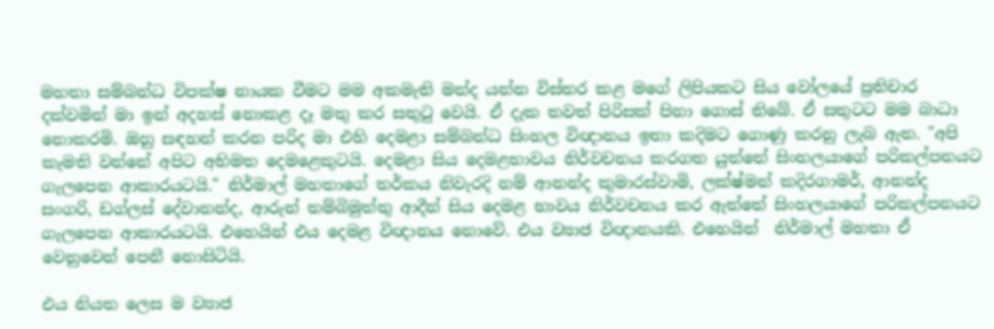මහතා සම්බන්ධ විපක්ෂ නායක වීමට මම අකමැති මන්ද යන්න විස්තර කළ මගේ ලිපියකට සිය වෝලයේ ප්‍රතිචාර දක්වමින් මා ඉන් අදහස් නොකළ දෑ මතු කර සතුටු වෙයි. ඒ දැක තවත් පිරිසක් පිනා ගොස් තිබේ. ඒ සතුටට මම බාධා නොකරමි. ඔහු සඳහන් කරන පරිද මා එහි දෙමළා සම්බන්ධ සිංහල විඥානය ඉතා කදිමට ගොණු කරනු ලැබ ඇත. "අපි කැමති වන්නේ අපිට අභිමත දෙමළෙකුටයි. දෙමළා සිය දෙමළභාවය නිර්වචනය කරගත යුත්තේ සිංහලයාගේ පරිකල්පනයට ගැලපෙන ආකාරයටයි." නිර්මාල් මහතාගේ තර්කය නිවැරදි නම් ආනන්ද කුමාරස්වාමි, ලක්ෂ්මන් කදිරගාමර්, ආනන්ද සංගරි, ඩග්ලස් දේවානන්ද, ආරුන් තම්බිමුත්තු ආදීන් සිය දෙමළ භාවය නිර්වචනය කර ඇත්තේ සිංහලයාගේ පරිකල්පනයට ගැලපෙන ආකාරයටයි. එහෙයින් එය දෙමළ විඥානය නොවේ. එය ව්‍යාජ විඥානයකි. එහෙයින්  නිර්මාල් මහතා ඒ වෙනුවෙන් පෙනී නොසිටියි.

එය නියත ලෙස ම ව්‍යාජ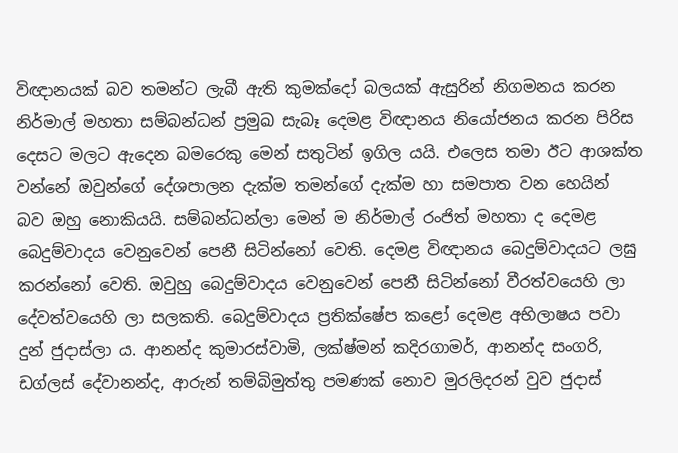විඥානයක් බව තමන්ට ලැබී ඇති කුමක්දෝ බලයක් ඇසුරින් නිගමනය කරන නිර්මාල් මහතා සම්බන්ධන් ප්‍රමුඛ සැබෑ දෙමළ විඥානය නියෝජනය කරන පිරිස දෙසට මලට ඇදෙන බමරෙකු මෙන් සතුටින් ඉගිල යයි. එලෙස තමා ඊට ආශක්ත වන්නේ ඔවුන්ගේ දේශපාලන දැක්ම තමන්ගේ දැක්ම හා සමපාත වන හෙයින් බව ඔහු නොකියයි. සම්බන්ධන්ලා මෙන් ම නිර්මාල් රංජිත් මහතා ද දෙමළ බෙදුම්වාදය වෙනුවෙන් පෙනී සිටින්නෝ වෙති. දෙමළ විඥානය බෙදුම්වාදයට ලඝු කරන්නෝ වෙති. ඔවුහු බෙදුම්වාදය වෙනුවෙන් පෙනී සිටින්නෝ වීරත්වයෙහි ලා දේවත්වයෙහි ලා සලකති. බෙදුම්වාදය ප්‍රතික්ෂේප කළෝ දෙමළ අභිලාෂය පවා දුන් ජුදාස්ලා ය. ආනන්ද කුමාරස්වාමි, ලක්ෂ්මන් කදිරගාමර්, ආනන්ද සංගරි, ඩග්ලස් දේවානන්ද, ආරුන් තම්බිමුත්තු පමණක් නොව මුරලිදරන් වුව ජුදාස්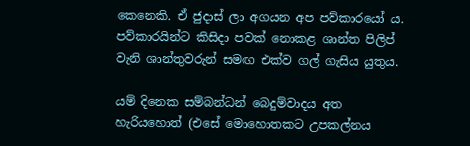කෙනෙකි. ඒ ජුදාස් ලා අගයන අප පව්කාරයෝ ය. පව්කාරයින්ට කිසිදා පවක් නොකළ ශාන්ත පිලිප් වැනි ශාන්තුවරුන් සමඟ එක්ව ගල් ගැසිය යුතුය.

යම් දිනෙක සම්බන්ධන් බෙදුම්වාදය අත හැරියහොත් (එසේ මොහොතකට උපකල්නය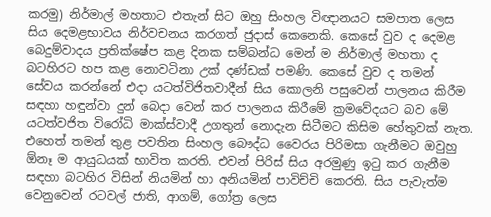කරමු) නිර්මාල් මහතාට එතැන් සිට ඔහු සිංහල විඥානයට සමපාත ලෙස සිය දෙමළභාවය නිර්වචනය කරගත් ජුදාස් කෙනෙකි. කෙසේ වුව ද දෙමළ බෙදුම්වාදය ප්‍රතික්ෂේප කළ දිනක සම්බන්ධ මෙන් ම නිර්මාල් මහතා ද බටහිරට හප කළ නොවටිනා උක් දණ්ඩක් පමණි. කෙසේ වුව ද තමන් සේවය කරන්නේ එදා යටත්විජිතවාදීන් සිය කොලනි පසුවෙන් පාලනය කිරීම සඳහා හඳුන්වා දුන් බෙදා වෙන් කර පාලනය කිරීමේ ක්‍රමවේදයට බව මේ යටත්වජිත විරෝධි මාක්ස්වාදී උගතුන් නොදැන සිටීමට කිසිම හේතුවක් නැත. එහෙත් තමන් තුළ පවතින සිංහල බෞද්ධ වෛරය පිරිමසා ගැනීමට ඔවුහු ඕනෑ ම ආයුධයක් භාවිත කරති. එවන් පිරිස් සිය අරමුණු ඉටු කර ගැනීම සඳහා බටහිර විසින් නියමින් හා අනියමින් පාවිච්චි කෙරති. සිය පැවැත්ම වෙනුවෙන් රටවල් ජාති, ආගම්, ගෝත්‍ර ලෙස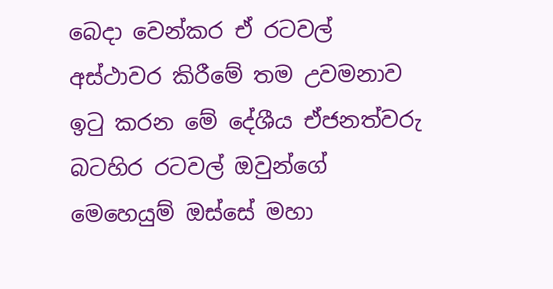බෙදා වෙන්කර ඒ රටවල් අස්ථාවර කිරීමේ තම උවමනාව ඉටු කරන මේ දේශීය ඒජනත්වරු බටහිර රටවල් ඔවුන්ගේ මෙහෙයුම් ඔස්සේ මහා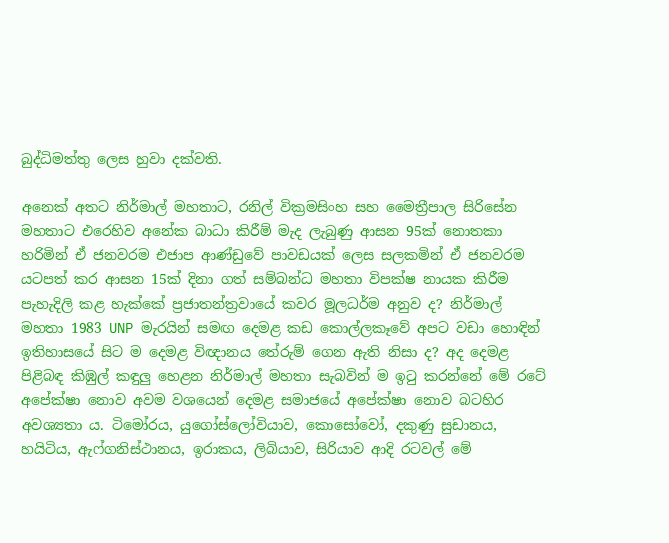බුද්ධිමත්තු ලෙස හුවා දක්වති.

අනෙක් අතට නිර්මාල් මහතාට, රනිල් වික්‍රමසිංහ සහ මෛත්‍රීපාල සිරිසේන මහතාට එරෙහිව අනේක බාධා කිරීම් මැද ලැබුණු ආසන 95ක් නොතකා හරිමින් ඒ ජනවරම එජාප ආණ්ඩුවේ පාවඩයක් ලෙස සලකමින් ඒ ජනවරම යටපත් කර ආසන 15ක් දිනා ගත් සම්බන්ධ මහතා විපක්ෂ නායක කිරීම පැහැදිලි කළ හැක්කේ ප්‍රජාතන්ත්‍රවායේ කවර මූලධර්ම අනුව ද? නිර්මාල් මහතා 1983 UNP මැරයින් සමඟ දෙමළ කඩ කොල්ලකෑවේ අපට වඩා හොඳින් ඉතිහාසයේ සිට ම දෙමළ විඥානය තේරුම් ගෙන ඇති නිසා ද? අද දෙමළ පිළිබඳ කිඹුල් කඳුලු හෙළන නිර්මාල් මහතා සැබවින් ම ඉටු කරන්නේ මේ රටේ අපේක්ෂා නොව අවම වශයෙන් දෙමළ සමාජයේ අපේක්ෂා නොව බටහිර අවශ්‍යතා ය. ටිමෝරය, යුගෝස්ලෝවියාව, කොසෝවෝ, දකුණු සුඩානය, හයිටිය, ඇෆ්ගනිස්ථානය, ඉරාකය, ලිබියාව, සිරියාව ආදි රටවල් මේ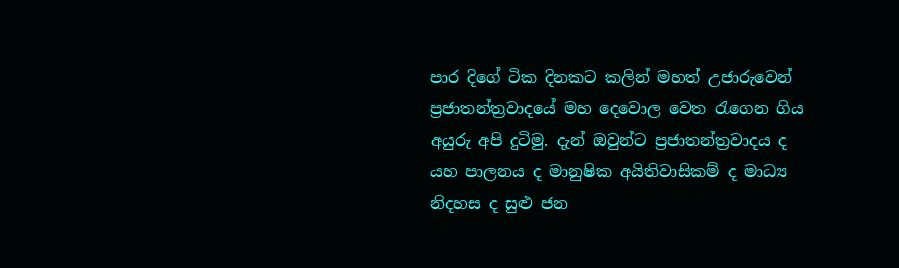පාර දිගේ ටික දිනකට කලින් මහත් උජාරුවෙන් ප්‍රජාතන්ත්‍රවාදයේ මහ දෙවොල වෙත රැගෙන ගිය අයුරු අපි දුටිමු. දැන් ඔවුන්ට ප්‍රජාතන්ත්‍රවාදය ද යහ පාලනය ද මානුෂික අයිතිවාසිකම් ද මාධ්‍ය නිදහස ද සුළු ජන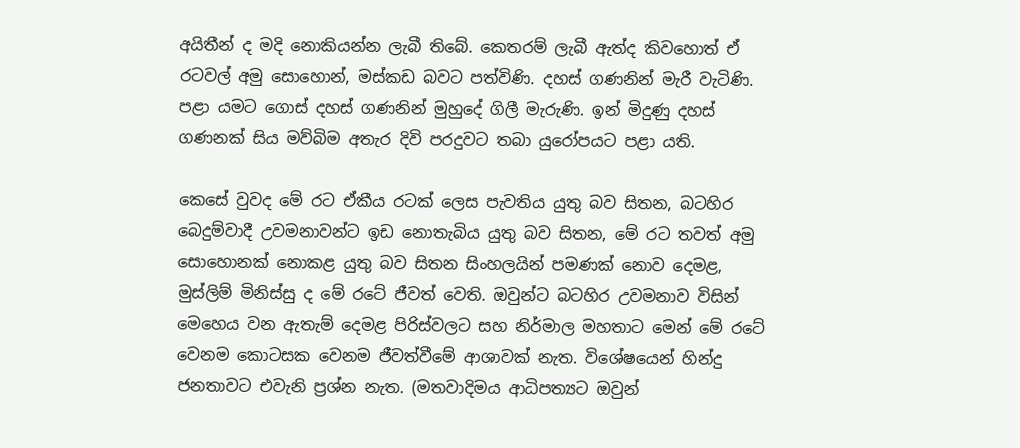අයිතීන් ද මදි නොකියන්න ලැබී තිබේ. කෙතරම් ලැබී ඇත්ද කිවහොත් ඒ රටවල් අමු සොහොන්, මස්කඩ බවට පත්විණි. දහස් ගණනින් මැරී වැටිණි. පළා යමට ගොස් දහස් ගණනින් මුහුදේ ගිලී මැරුණි. ඉන් මිදුණු දහස් ගණනක් සිය මව්බිම අතැර දිවි පරදුවට තබා යුරෝපයට පළා යති.

කෙසේ වුවද මේ රට ඒකීය රටක් ලෙස පැවතිය යුතු බව සිතන, බටහිර බෙදුම්වාදී උවමනාවන්ට ඉඩ නොතැබිය යුතු බව සිතන, මේ රට තවත් අමු සොහොනක් නොකළ යුතු බව සිතන සිංහලයින් පමණක් නොව දෙමළ, මුස්ලිම් මිනිස්සු ද මේ රටේ ජීවත් වෙති. ඔවුන්ට බටහිර උවමනාව විසින් මෙහෙය වන ඇතැම් දෙමළ පිරිස්වලට සහ නිර්මාල මහතාට මෙන් මේ රටේ වෙනම කොටසක වෙනම ජීවත්වීමේ ආශාවක් නැත. විශේෂයෙන් හින්දු ජනතාවට එවැනි ප්‍රශ්න නැත. (මතවාදිමය ආධිපත්‍යට ඔවුන්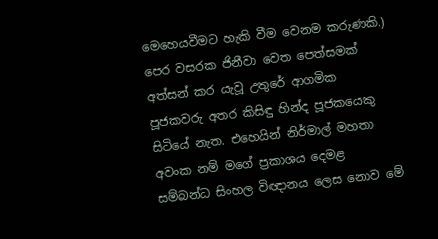මෙහෙයවීමට හැකි වීම වෙනම කරුණකි.) පෙර වසරක ජිනීවා වෙත පෙත්සමක් අත්සන් කර යැවූ උතුරේ ආගමික පූජකවරු අතර කිසිඳු හින්ද පූජකයෙකු සිටියේ නැත. එහෙයින් නිර්මාල් මහතා අවංක නම් මගේ ප්‍රකාශය දෙමළ සම්බන්ධ සිංහල විඥානය ලෙස නොව මේ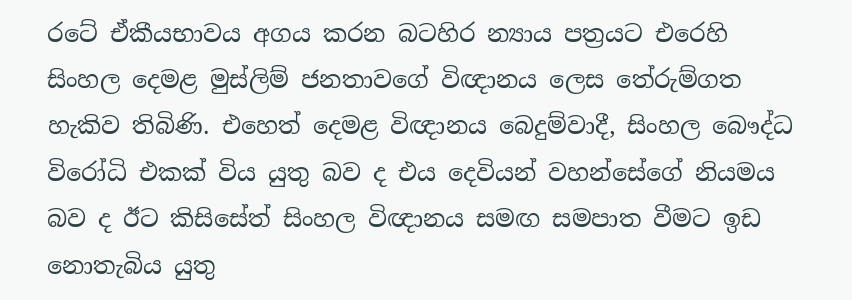රටේ ඒකීයභාවය අගය කරන බටහිර න්‍යාය පත්‍රයට එරෙහි සිංහල දෙමළ මුස්ලිම් ජනතාවගේ විඥානය ලෙස තේරුම්ගත හැකිව තිබිණි. එහෙත් දෙමළ විඥානය බෙදුම්වාදී, සිංහල බෞද්ධ විරෝධි එකක් විය යුතු බව ද එය දෙවියන් වහන්සේගේ නියමය බව ද ඊට කිසිසේත් සිංහල විඥානය සමඟ සමපාත වීමට ඉඩ නොතැබිය යුතු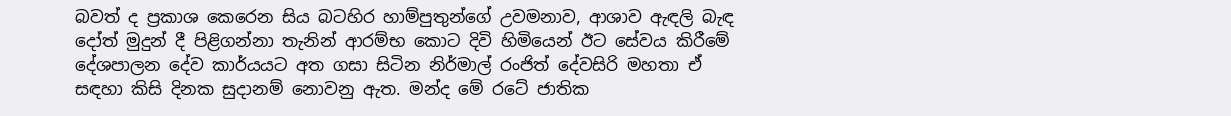බවත් ද ප්‍රකාශ කෙරෙන සිය බටහිර හාම්පුතුන්ගේ උවමනාව, ආශාව ඇඳලි බැඳ දෝත් මුදුන් දී පිළිගන්නා තැනින් ආරම්භ කොට දිවි හිමියෙන් ඊට සේවය කිරීමේ දේශපාලන දේව කාර්යයට අත ගසා සිටින නිර්මාල් රංජිත් දේවසිරි මහතා ඒ සඳහා කිසි දිනක සුදානම් නොවනු ඇත. මන්ද මේ රටේ ජාතික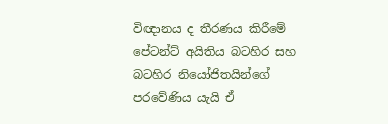විඥානය ද තීරණය කිරීමේ පේටන්ට් අයිතිය බටහිර සහ බටහිර නියෝජිතයින්ගේ පරවේණිය යැයි ඒ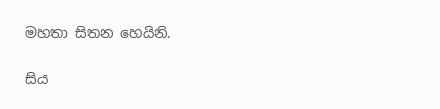මහතා සිතන හෙයිනි.


සිය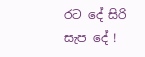රට දේ සිරි සැප දේ !